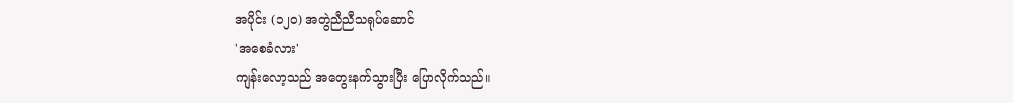အပိုင်း (၁၂၀) အတွဲညီညီသရုပ်ဆောင်
'အစေခံလား'
ကျန်းလော့သည် အတွေးနက်သွားပြီး ပြောလိုက်သည်။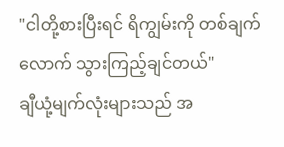"ငါတို့စားပြီးရင် ရိကျွမ်းကို တစ်ချက်လောက် သွားကြည့်ချင်တယ်"
ချီယုံ့မျက်လုံးများသည် အ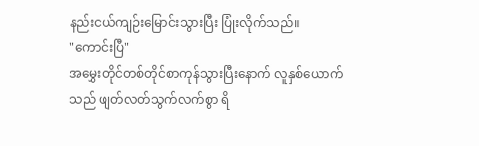နည်းငယ်ကျဉ်းမြောင်းသွားပြီး ပြုံးလိုက်သည်။
"ကောင်းပြီ"
အမွှေးတိုင်တစ်တိုင်စာကုန်သွားပြီးနောက် လူနှစ်ယောက်သည် ဖျတ်လတ်သွက်လက်စွာ ရိ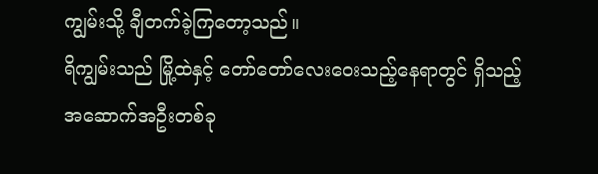ကျွမ်းသို့ ချီတက်ခဲ့ကြတော့သည်။
ရိကျွမ်းသည် မြို့ထဲနှင့် တော်တော်လေးဝေးသည့်နေရာတွင် ရှိသည့် အဆောက်အဦးတစ်ခု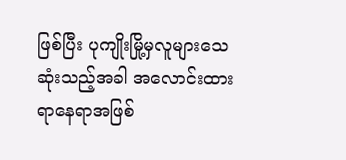ဖြစ်ပြီး ပုကျိုးမြို့မှလူများသေဆုံးသည့်အခါ အလောင်းထားရာနေရာအဖြစ်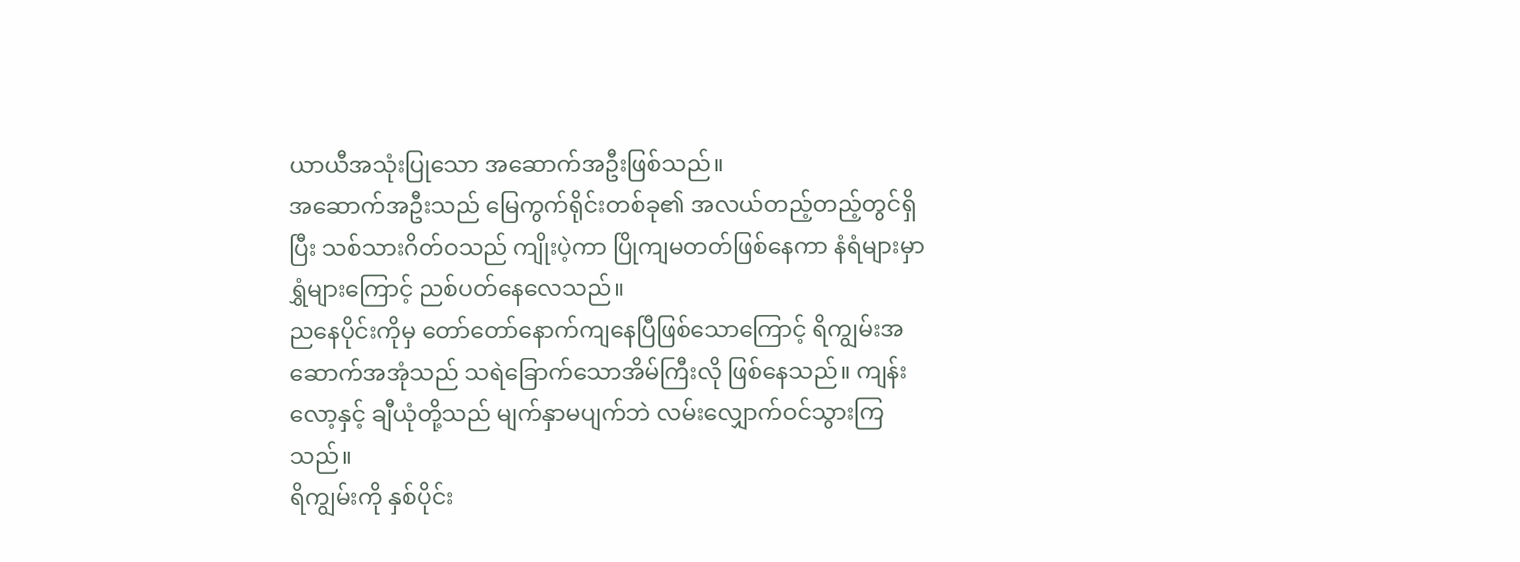ယာယီအသုံးပြုသော အဆောက်အဦးဖြစ်သည်။
အဆောက်အဦးသည် မြေကွက်ရိုင်းတစ်ခု၏ အလယ်တည့်တည့်တွင်ရှိပြီး သစ်သားဂိတ်ဝသည် ကျိုးပဲ့ကာ ပြိုကျမတတ်ဖြစ်နေကာ နံရံများမှာ ရွှံများကြောင့် ညစ်ပတ်နေလေသည်။
ညနေပိုင်းကိုမှ တော်တော်နောက်ကျနေပြီဖြစ်သောကြောင့် ရိကျွမ်းအဆောက်အအုံသည် သရဲခြောက်သောအိမ်ကြီးလို ဖြစ်နေသည်။ ကျန်းလော့နှင့် ချီယုံတို့သည် မျက်နှာမပျက်ဘဲ လမ်းလျှောက်ဝင်သွားကြသည်။
ရိကျွမ်းကို နှစ်ပိုင်း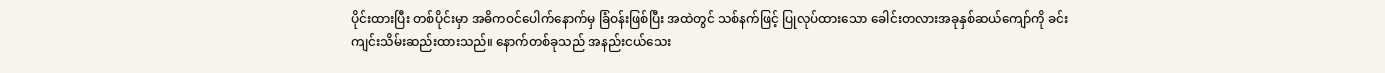ပိုင်းထားပြီး တစ်ပိုင်းမှာ အဓိကဝင်ပေါက်နောက်မှ ခြံဝန်းဖြစ်ပြီး အထဲတွင် သစ်နက်ဖြင့် ပြုလုပ်ထားသော ခေါင်းတလားအခုနှစ်ဆယ်ကျော်ကို ခင်းကျင်းသိမ်းဆည်းထားသည်။ နောက်တစ်ခုသည် အနည်းငယ်သေး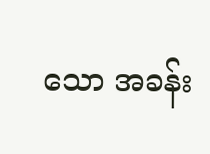သော အခန်း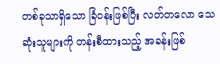တစ်ခုသာရှိသော ခြံဝန်းဖြစ်ပြီး လတ်တလော သေဆုံးသူများကို တန်းစီထားသည့် အခန်းဖြစ်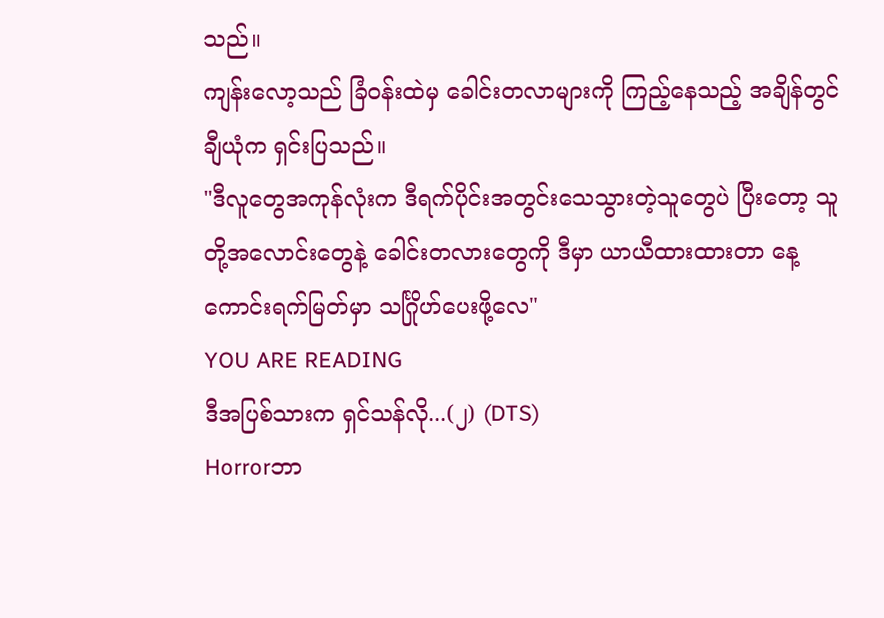သည်။
ကျန်းလော့သည် ခြံဝန်းထဲမှ ခေါင်းတလာများကို ကြည့်နေသည့် အချိန်တွင် ချီယုံက ရှင်းပြသည်။
"ဒီလူတွေအကုန်လုံးက ဒီရက်ပိုင်းအတွင်းသေသွားတဲ့သူတွေပဲ ပြီးတော့ သူတို့အလောင်းတွေနဲ့ ခေါင်းတလားတွေကို ဒီမှာ ယာယီထားထားတာ နေ့ကောင်းရက်မြတ်မှာ သင်္ဂြိုဟ်ပေးဖို့လေ"
YOU ARE READING
ဒီအပြစ်သားက ရှင်သန်လို...(၂) (DTS)
Horrorဘာ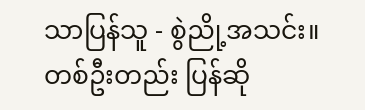သာပြန်သူ - စွဲညို့အသင်း။ တစ်ဦးတည်း ပြန်ဆို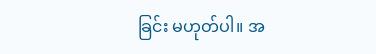ခြင်း မဟုတ်ပါ။ အ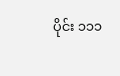ပိုင်း ၁၁၁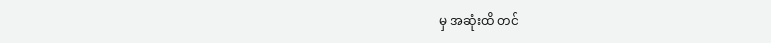မှ အဆုံးထိ တင်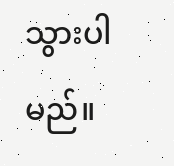သွားပါမည်။